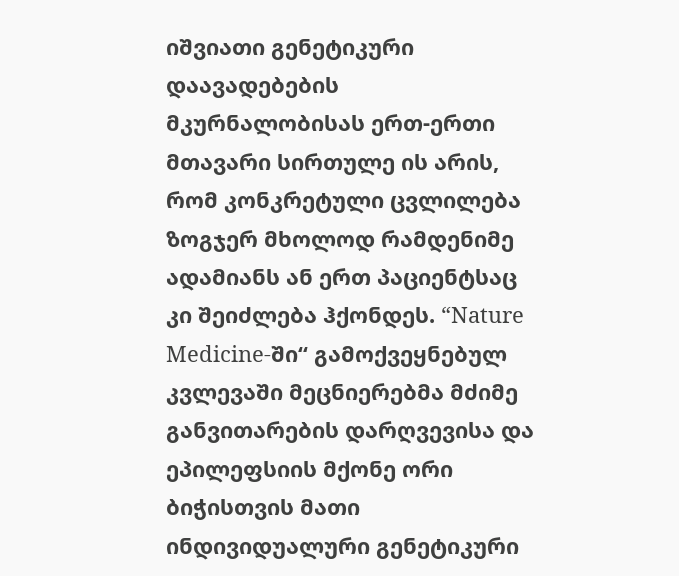იშვიათი გენეტიკური დაავადებების მკურნალობისას ერთ-ერთი მთავარი სირთულე ის არის, რომ კონკრეტული ცვლილება ზოგჯერ მხოლოდ რამდენიმე ადამიანს ან ერთ პაციენტსაც კი შეიძლება ჰქონდეს. “Nature Medicine-ში“ გამოქვეყნებულ კვლევაში მეცნიერებმა მძიმე განვითარების დარღვევისა და ეპილეფსიის მქონე ორი ბიჭისთვის მათი ინდივიდუალური გენეტიკური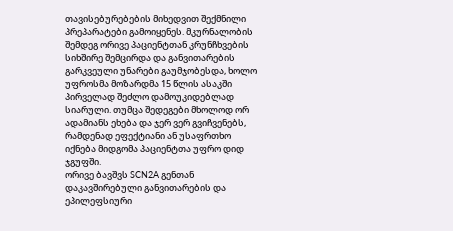თავისებურებების მიხედვით შექმნილი პრეპარატები გამოიყენეს. მკურნალობის შემდეგ ორივე პაციენტთან კრუნჩხვების სიხშირე შემცირდა და განვითარების გარკვეული უნარები გაუმჯობესდა, ხოლო უფროსმა მოზარდმა 15 წლის ასაკში პირველად შეძლო დამოუკიდებლად სიარული. თუმცა შედეგები მხოლოდ ორ ადამიანს ეხება და ჯერ ვერ გვიჩვენებს, რამდენად ეფექტიანი ან უსაფრთხო იქნება მიდგომა პაციენტთა უფრო დიდ ჯგუფში.
ორივე ბავშვს SCN2A გენთან დაკავშირებული განვითარების და ეპილეფსიური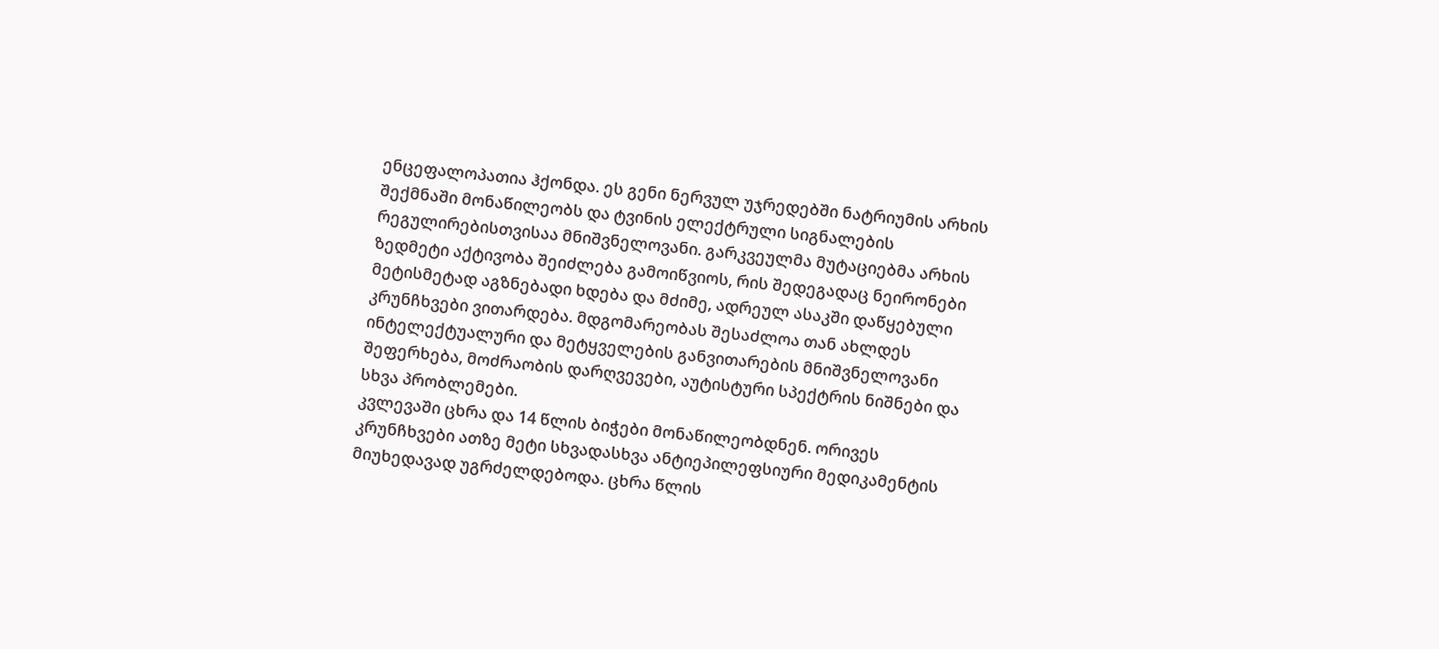ენცეფალოპათია ჰქონდა. ეს გენი ნერვულ უჯრედებში ნატრიუმის არხის შექმნაში მონაწილეობს და ტვინის ელექტრული სიგნალების რეგულირებისთვისაა მნიშვნელოვანი. გარკვეულმა მუტაციებმა არხის ზედმეტი აქტივობა შეიძლება გამოიწვიოს, რის შედეგადაც ნეირონები მეტისმეტად აგზნებადი ხდება და მძიმე, ადრეულ ასაკში დაწყებული კრუნჩხვები ვითარდება. მდგომარეობას შესაძლოა თან ახლდეს ინტელექტუალური და მეტყველების განვითარების მნიშვნელოვანი შეფერხება, მოძრაობის დარღვევები, აუტისტური სპექტრის ნიშნები და სხვა პრობლემები.
კვლევაში ცხრა და 14 წლის ბიჭები მონაწილეობდნენ. ორივეს კრუნჩხვები ათზე მეტი სხვადასხვა ანტიეპილეფსიური მედიკამენტის მიუხედავად უგრძელდებოდა. ცხრა წლის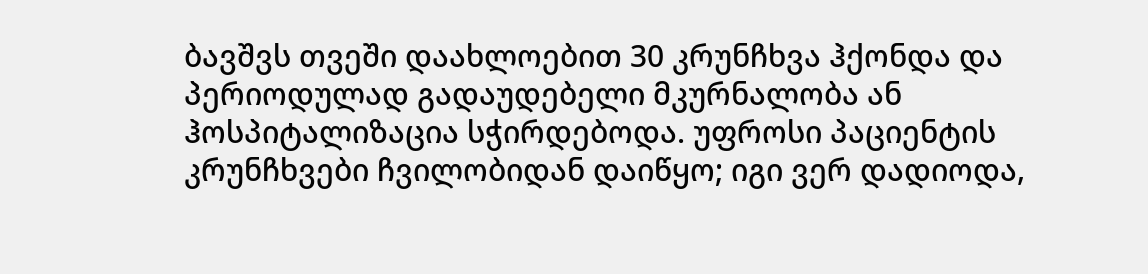ბავშვს თვეში დაახლოებით 30 კრუნჩხვა ჰქონდა და პერიოდულად გადაუდებელი მკურნალობა ან ჰოსპიტალიზაცია სჭირდებოდა. უფროსი პაციენტის კრუნჩხვები ჩვილობიდან დაიწყო; იგი ვერ დადიოდა,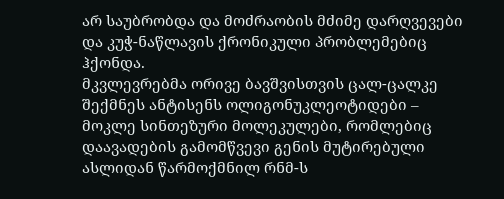არ საუბრობდა და მოძრაობის მძიმე დარღვევები და კუჭ-ნაწლავის ქრონიკული პრობლემებიც ჰქონდა.
მკვლევრებმა ორივე ბავშვისთვის ცალ-ცალკე შექმნეს ანტისენს ოლიგონუკლეოტიდები – მოკლე სინთეზური მოლეკულები, რომლებიც დაავადების გამომწვევი გენის მუტირებული ასლიდან წარმოქმნილ რნმ-ს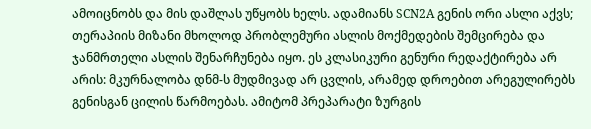ამოიცნობს და მის დაშლას უწყობს ხელს. ადამიანს SCN2A გენის ორი ასლი აქვს; თერაპიის მიზანი მხოლოდ პრობლემური ასლის მოქმედების შემცირება და ჯანმრთელი ასლის შენარჩუნება იყო. ეს კლასიკური გენური რედაქტირება არ არის: მკურნალობა დნმ-ს მუდმივად არ ცვლის, არამედ დროებით არეგულირებს გენისგან ცილის წარმოებას. ამიტომ პრეპარატი ზურგის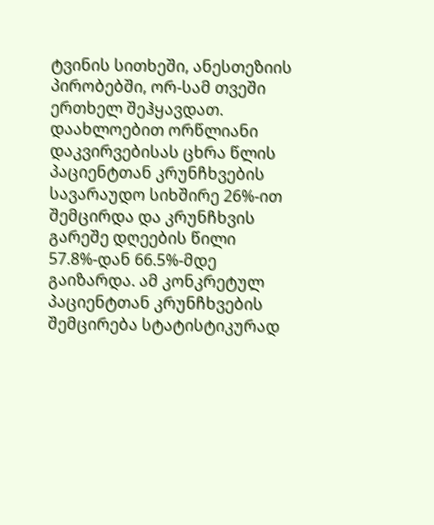ტვინის სითხეში, ანესთეზიის პირობებში, ორ-სამ თვეში ერთხელ შეჰყავდათ.
დაახლოებით ორწლიანი დაკვირვებისას ცხრა წლის პაციენტთან კრუნჩხვების სავარაუდო სიხშირე 26%-ით შემცირდა და კრუნჩხვის გარეშე დღეების წილი 57.8%-დან 66.5%-მდე გაიზარდა. ამ კონკრეტულ პაციენტთან კრუნჩხვების შემცირება სტატისტიკურად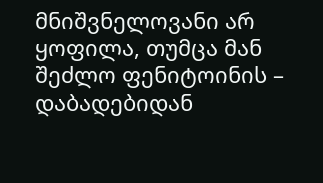მნიშვნელოვანი არ ყოფილა, თუმცა მან შეძლო ფენიტოინის – დაბადებიდან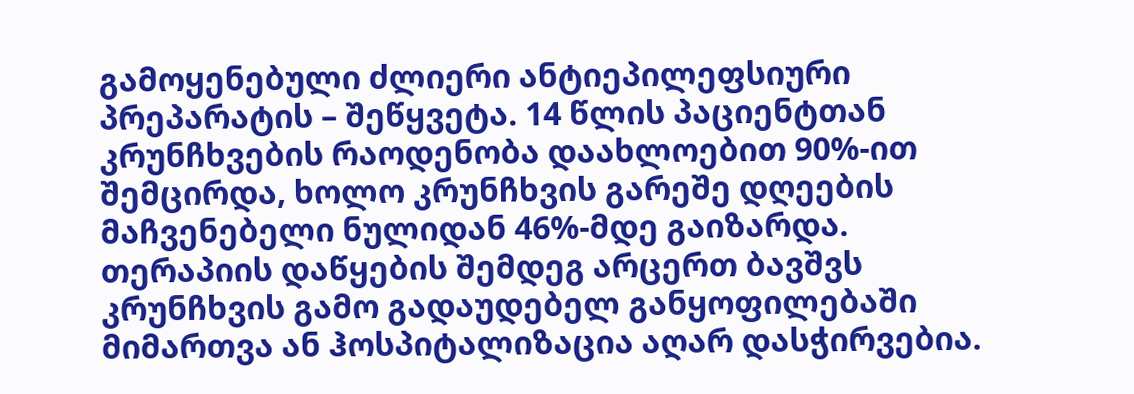გამოყენებული ძლიერი ანტიეპილეფსიური პრეპარატის – შეწყვეტა. 14 წლის პაციენტთან კრუნჩხვების რაოდენობა დაახლოებით 90%-ით შემცირდა, ხოლო კრუნჩხვის გარეშე დღეების მაჩვენებელი ნულიდან 46%-მდე გაიზარდა. თერაპიის დაწყების შემდეგ არცერთ ბავშვს კრუნჩხვის გამო გადაუდებელ განყოფილებაში მიმართვა ან ჰოსპიტალიზაცია აღარ დასჭირვებია.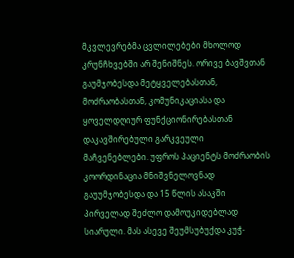მკვლევრებმა ცვლილებები მხოლოდ კრუნჩხვებში არ შენიშნეს. ორივე ბავშვთან გაუმჯობესდა მეტყველებასთან, მოძრაობასთან, კომუნიკაციასა და ყოველდღიურ ფუნქციონირებასთან დაკავშირებული გარკვეული მაჩვენებლები. უფროს პაციენტს მოძრაობის კოორდინაცია მნიშვნელოვნად გაუუმჯობესდა და 15 წლის ასაკში პირველად შეძლო დამოუკიდებლად სიარული. მას ასევე შეუმსუბუქდა კუჭ-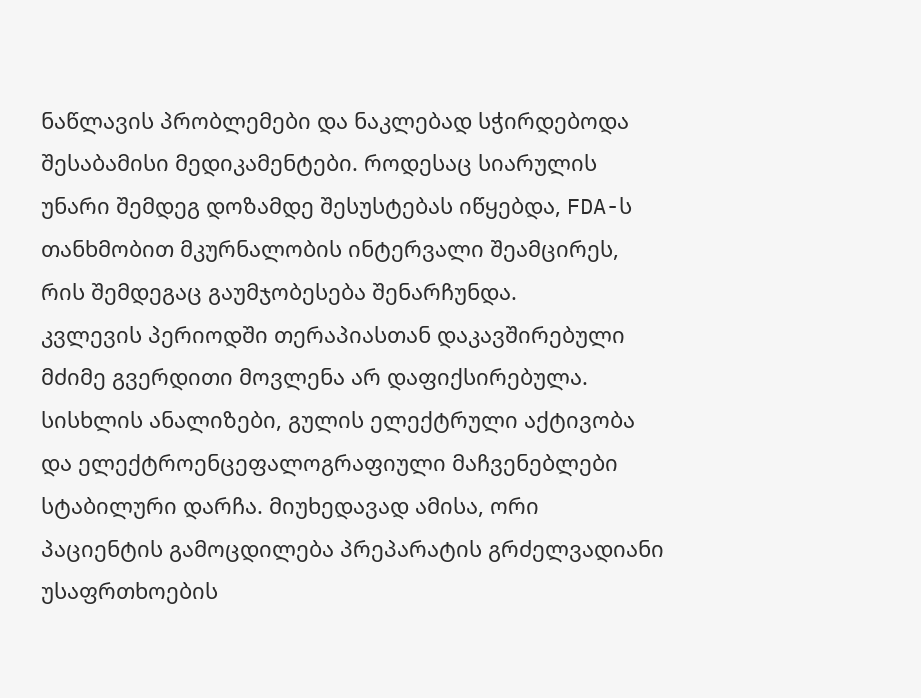ნაწლავის პრობლემები და ნაკლებად სჭირდებოდა შესაბამისი მედიკამენტები. როდესაც სიარულის უნარი შემდეგ დოზამდე შესუსტებას იწყებდა, FDA-ს თანხმობით მკურნალობის ინტერვალი შეამცირეს, რის შემდეგაც გაუმჯობესება შენარჩუნდა.
კვლევის პერიოდში თერაპიასთან დაკავშირებული მძიმე გვერდითი მოვლენა არ დაფიქსირებულა. სისხლის ანალიზები, გულის ელექტრული აქტივობა და ელექტროენცეფალოგრაფიული მაჩვენებლები სტაბილური დარჩა. მიუხედავად ამისა, ორი პაციენტის გამოცდილება პრეპარატის გრძელვადიანი უსაფრთხოების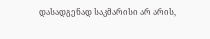დასადგენად საკმარისი არ არის,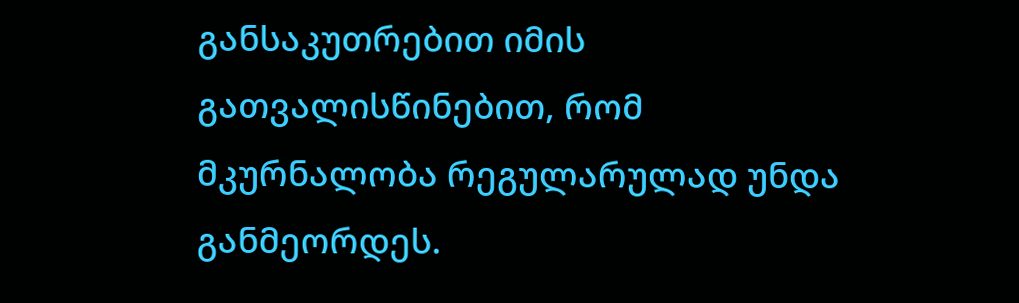განსაკუთრებით იმის გათვალისწინებით, რომ მკურნალობა რეგულარულად უნდა განმეორდეს.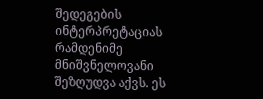შედეგების ინტერპრეტაციას რამდენიმე მნიშვნელოვანი შეზღუდვა აქვს. ეს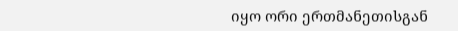იყო ორი ერთმანეთისგან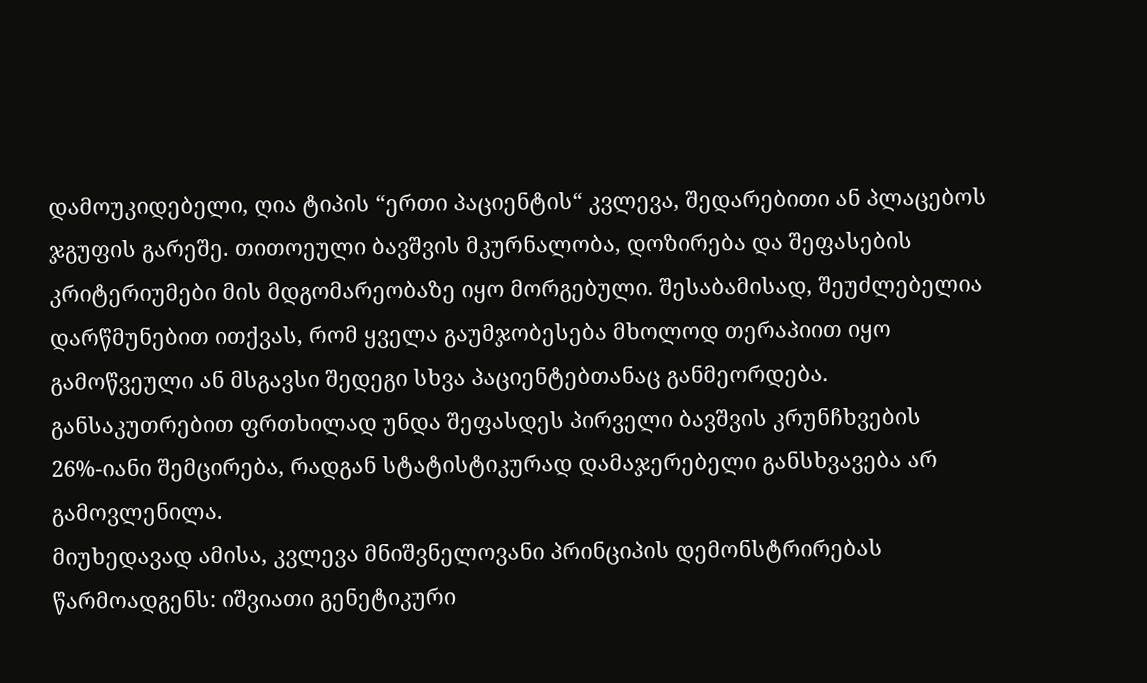დამოუკიდებელი, ღია ტიპის “ერთი პაციენტის“ კვლევა, შედარებითი ან პლაცებოს ჯგუფის გარეშე. თითოეული ბავშვის მკურნალობა, დოზირება და შეფასების კრიტერიუმები მის მდგომარეობაზე იყო მორგებული. შესაბამისად, შეუძლებელია დარწმუნებით ითქვას, რომ ყველა გაუმჯობესება მხოლოდ თერაპიით იყო გამოწვეული ან მსგავსი შედეგი სხვა პაციენტებთანაც განმეორდება. განსაკუთრებით ფრთხილად უნდა შეფასდეს პირველი ბავშვის კრუნჩხვების 26%-იანი შემცირება, რადგან სტატისტიკურად დამაჯერებელი განსხვავება არ გამოვლენილა.
მიუხედავად ამისა, კვლევა მნიშვნელოვანი პრინციპის დემონსტრირებას წარმოადგენს: იშვიათი გენეტიკური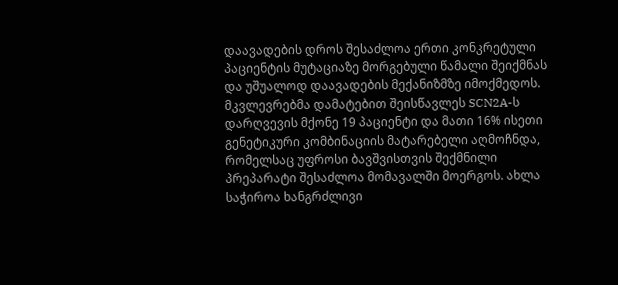დაავადების დროს შესაძლოა ერთი კონკრეტული პაციენტის მუტაციაზე მორგებული წამალი შეიქმნას და უშუალოდ დაავადების მექანიზმზე იმოქმედოს. მკვლევრებმა დამატებით შეისწავლეს SCN2A-ს დარღვევის მქონე 19 პაციენტი და მათი 16% ისეთი გენეტიკური კომბინაციის მატარებელი აღმოჩნდა, რომელსაც უფროსი ბავშვისთვის შექმნილი პრეპარატი შესაძლოა მომავალში მოერგოს. ახლა საჭიროა ხანგრძლივი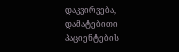დაკვირვება, დამატებითი პაციენტების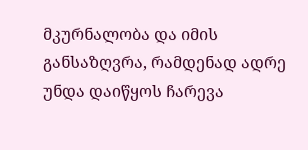მკურნალობა და იმის განსაზღვრა, რამდენად ადრე უნდა დაიწყოს ჩარევა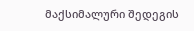მაქსიმალური შედეგის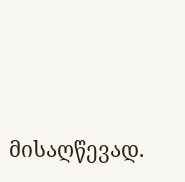მისაღწევად.